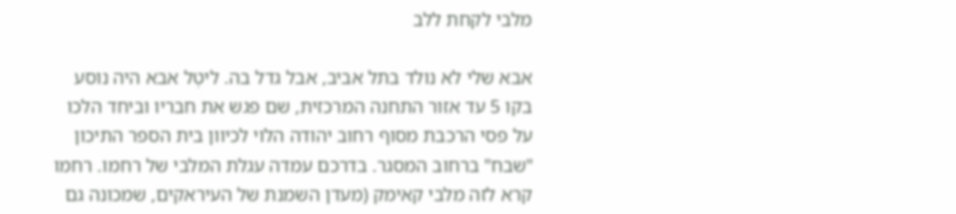מלבי לקחת ללב

אבא שלי לא נולד בתל אביב, אבל גדל בה. ליטְל אבא היה נוסע בקו 5 עד אזור התחנה המרכזית, שם פגש את חבריו וביחד הלכו על פסי הרכבת מסוף רחוב יהודה הלוי לכיוון בית הספר התיכון "שבח" ברחוב המסגר. בדרכם עמדה עגלת המלבי של רחמו. רחמו קרא לזה מלבי קאימק (מעדן השמנת של העיראקים, שמכונה גם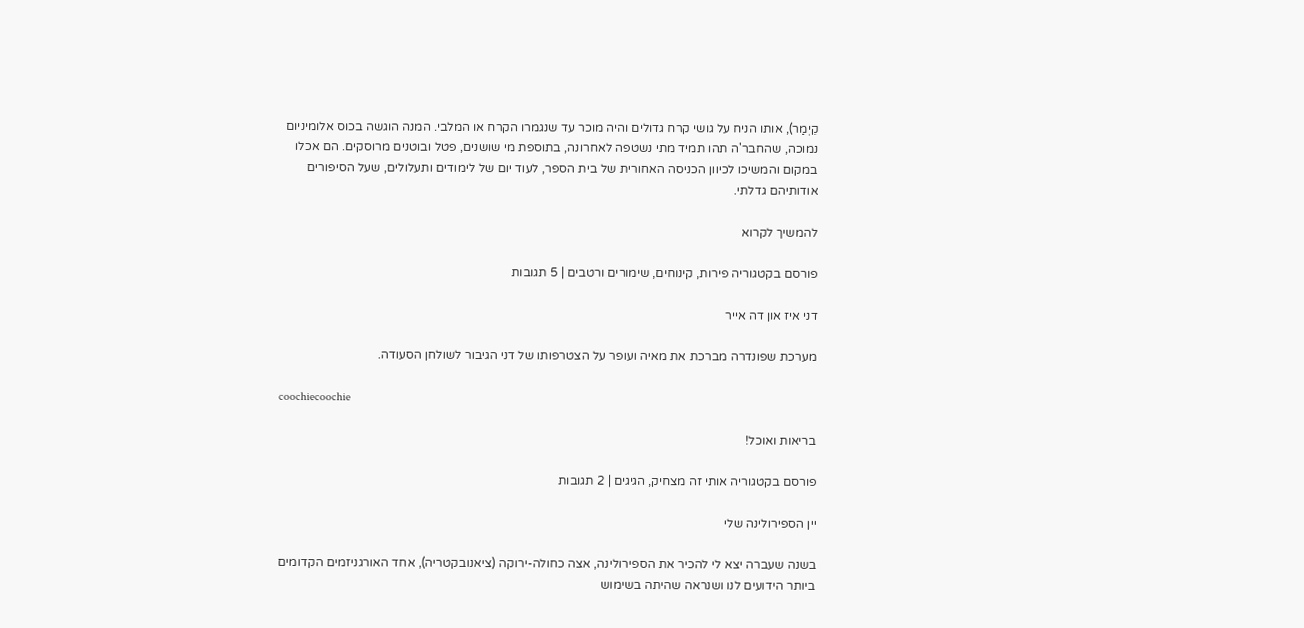קֵיְמַר), אותו הניח על גושי קרח גדולים והיה מוכר עד שנגמרו הקרח או המלבי. המנה הוגשה בכוס אלומיניום נמוכה, שהחבר'ה תהו תמיד מתי נשטפה לאחרונה, בתוספת מי שושנים, פטל ובוטנים מרוסקים. הם אכלו במקום והמשיכו לכיוון הכניסה האחורית של בית הספר, לעוד יום של לימודים ותעלולים, שעל הסיפורים אודותיהם גדלתי.

להמשיך לקרוא

פורסם בקטגוריה פירות, קינוחים, שימורים ורטבים | 5 תגובות

דני איז און דה אייר

מערכת שפונדרה מברכת את מאיה ועופר על הצטרפותו של דני הגיבור לשולחן הסעודה.

coochiecoochie

בריאות ואוכל!

פורסם בקטגוריה אותי זה מצחיק, הגיגים | 2 תגובות

יין הספירולינה שלי

בשנה שעברה יצא לי להכיר את הספירולינה, אצה כחולה-ירוקה (ציאנובקטריה), אחד האורגניזמים הקדומים ביותר הידועים לנו ושנראה שהיתה בשימוש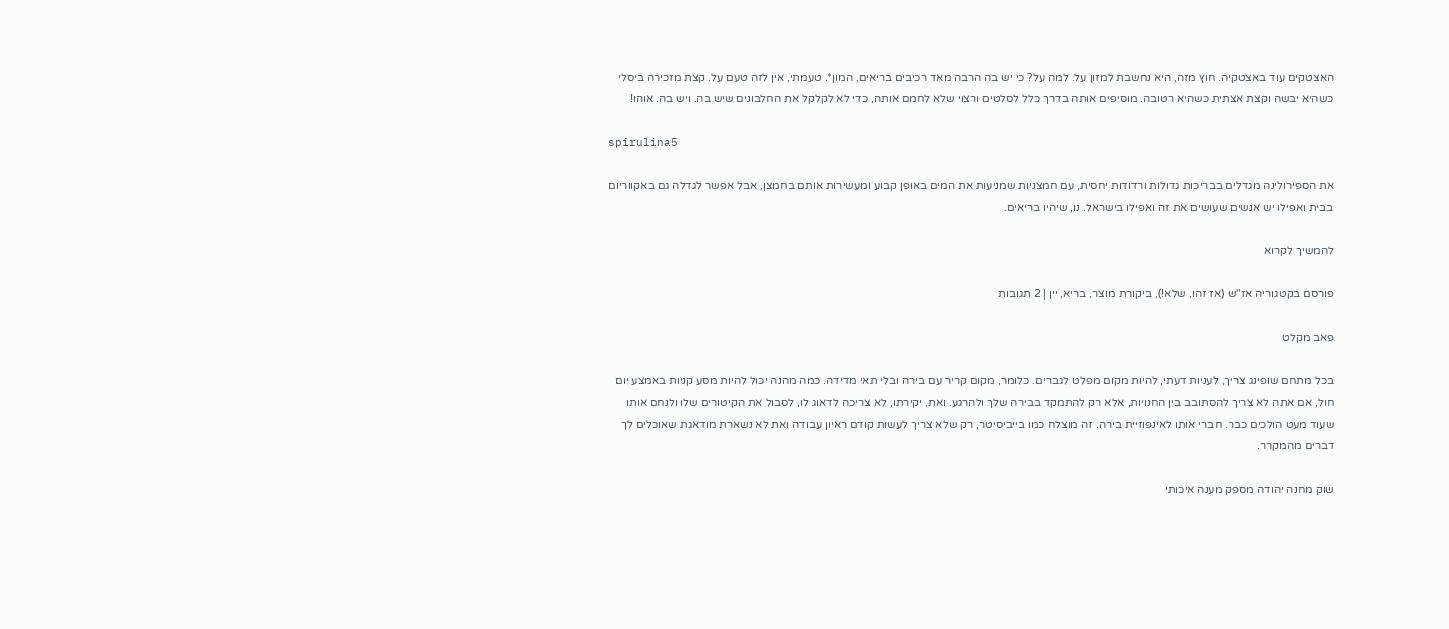האצטקים עוד באצטקיה. חוץ מזה, היא נחשבת למזון על. למה על? כי יש בה הרבה מאד רכיבים בריאים, המון*. טעמתי, אין לזה טעם על. קצת מזכירה ביסלי כשהיא יבשה וקצת אצתית כשהיא רטובה. מוסיפים אותה בדרך כלל לסלטים ורצוי שלא לחמם אותה, כדי לא לקלקל את החלבונים שיש בה. ויש בה. אוהו!

spirulina5

את הספירולינה מגדלים בבריכות גדולות ורדודות יחסית, עם חמצניות שמניעות את המים באופן קבוע ומעשירות אותם בחמצן, אבל אפשר לגדלה גם באקווריום בבית ואפילו יש אנשים שעושים את זה ואפילו בישראל. נו, שיהיו בריאים.

להמשיך לקרוא

פורסם בקטגוריה אז"ש (אז זהו, שלא!), ביקורת מוצר, בריא, יין | 2 תגובות

פאב מקלט

בכל מתחם שופינג צריך, לעניות דעתי, להיות מקום מפלט לגברים. כלומר, מקום קריר עם בירה ובלי תאי מדידה. כמה מהנה יכול להיות מסע קניות באמצע יום חול, אם אתה לא צריך להסתובב בין החנויות, אלא רק להתמקד בבירה שלך ולהרגע. ואת, יקירתו, לא צריכה לדאוג לו, לסבול את הקיטורים שלו ולנחם אותו שעוד מעט הולכים כבר. חברי אותו לאינפוזיית בירה. זה מוצלח כמו בייביסיטר, רק שלא צריך לעשות קודם ראיון עבודה ואת לא נשארת מודאגת שאוכלים לך דברים מהמקרר.

שוק מחנה יהודה מספק מענה איכותי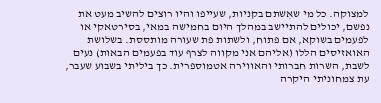למצוקה. כל מי שאִשתם בקניות, שעייפו והיו רוצים להשיב מעט את נפשם, יכולים להתיישב במהלך היום בחמישה במאי, בסירטאקי או לפעמים בשוקא, אם פתוח, ולשתות פת שעורה מותססת. בשלושת האואזיסים הללו (אליהם אני מקווה לצרף עוד בפעמים הבאות) נעים לשבת, השרות חברותי והאווירה אטמוספרית. כך ביליתי בשבוע שעבר, עת צמחוניתי היקרה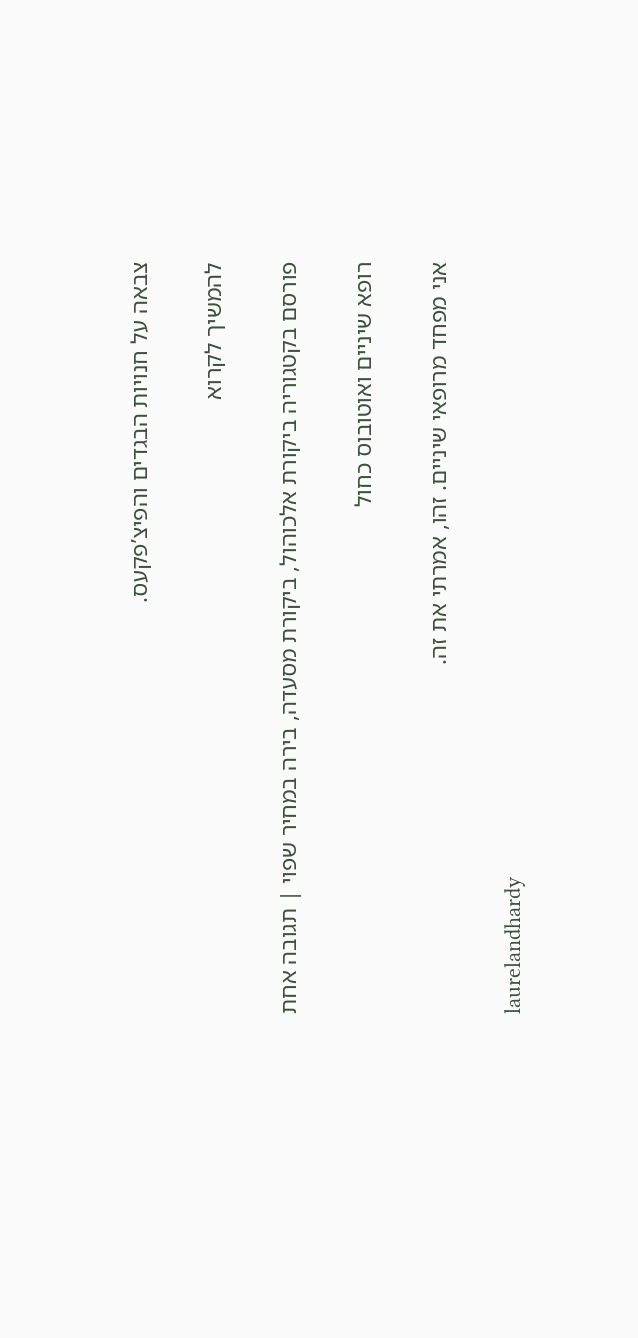צבאה על חנויות הבגדים והפיצ’פקעס.

להמשיך לקרוא

פורסם בקטגוריה ביקורת אלכוהול, ביקורת מסעדה, בירה במחיר שפוי | תגובה אחת

רופא שיניים ואוטובוס כחול

אני מפחד מרופאי שיניים. זהו, אמרתי את זה.

laurelandhardy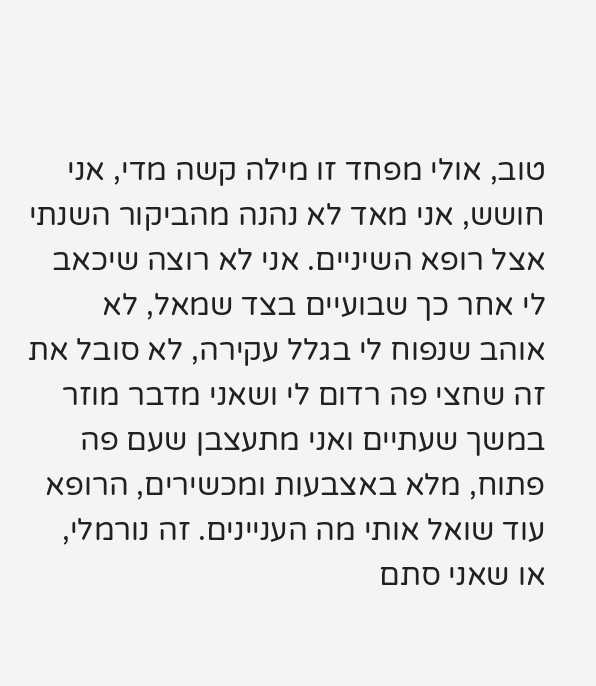טוב, אולי מפחד זו מילה קשה מדי, אני חושש, אני מאד לא נהנה מהביקור השנתי אצל רופא השיניים. אני לא רוצה שיכאב לי אחר כך שבועיים בצד שמאל, לא אוהב שנפוח לי בגלל עקירה, לא סובל את זה שחצי פה רדום לי ושאני מדבר מוזר במשך שעתיים ואני מתעצבן שעם פה פתוח, מלא באצבעות ומכשירים, הרופא עוד שואל אותי מה העניינים. זה נורמלי, או שאני סתם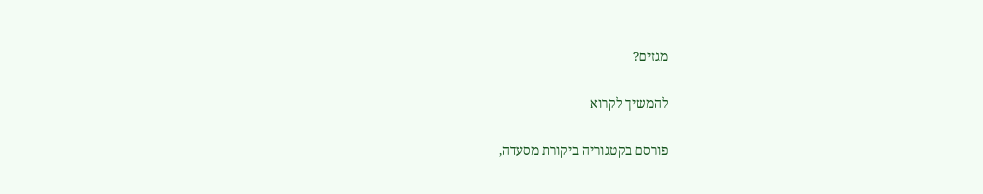מגזים?

להמשיך לקרוא

פורסם בקטגוריה ביקורת מסעדה,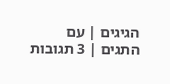הגיגים | עם התגים | 3 תגובות